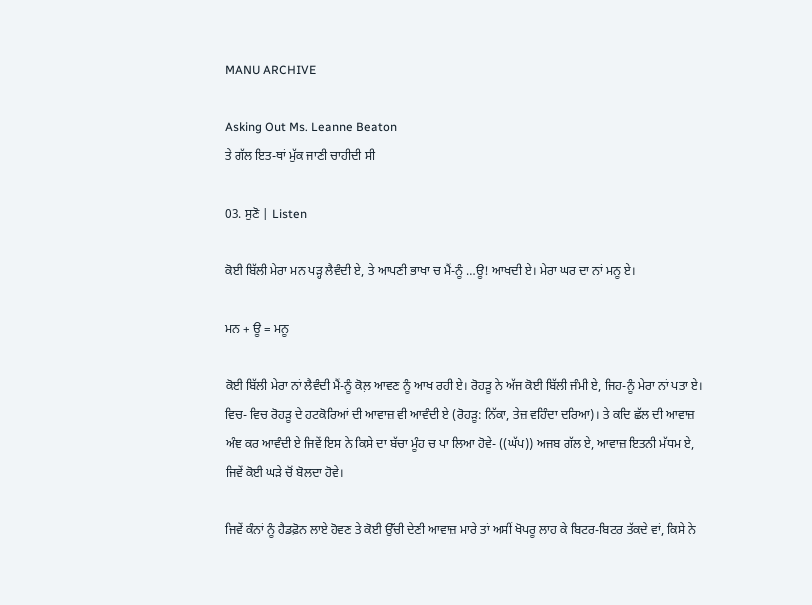MANU ARCHIVE

Asking Out Ms. Leanne Beaton
ਤੇ ਗੱਲ ਇਤ-ਥਾਂ ਮੁੱਕ ਜਾਣੀ ਚਾਹੀਦੀ ਸੀ

03. ਸੁਣੋ | Listen

ਕੋਈ ਬਿੱਲੀ ਮੇਰਾ ਮਨ ਪੜ੍ਹ ਲੈਵੰਦੀ ਏ, ਤੇ ਆਪਣੀ ਭਾਖਾ ਚ ਮੈਂ-ਨੂੰ …ਊ! ਆਖਦੀ ਏ। ਮੇਰਾ ਘਰ ਦਾ ਨਾਂ ਮਨੂ ਏ।

ਮਨ + ਊ = ਮਨੂ

ਕੋਈ ਬਿੱਲੀ ਮੇਰਾ ਨਾਂ ਲੈਵੰਦੀ ਮੈਂ-ਨੂੰ ਕੋਲ਼ ਆਵਣ ਨੂੰ ਆਖ ਰਹੀ ਏ। ਰੋਹੜੂ ਨੇ ਅੱਜ ਕੋਈ ਬਿੱਲੀ ਜੰਮੀ ਏ, ਜਿਹ-ਨੂੰ ਮੇਰਾ ਨਾਂ ਪਤਾ ਏ। ਵਿਚ- ਵਿਚ ਰੋਹੜੂ ਦੇ ਹਟਕੋਰਿਆਂ ਦੀ ਆਵਾਜ਼ ਵੀ ਆਵੰਦੀ ਏ (ਰੋਹੜੂ: ਨਿੱਕਾ, ਤੇਜ਼ ਵਹਿੰਦਾ ਦਰਿਆ)। ਤੇ ਕਦਿ ਛੱਲ ਦੀ ਆਵਾਜ਼ ਅੰਞ ਕਰ ਆਵੰਦੀ ਏ ਜਿਵੇਂ ਇਸ ਨੇ ਕਿਸੇ ਦਾ ਬੱਚਾ ਮੂੰਹ ਚ ਪਾ ਲਿਆ ਹੋਵੇ- ((ਘੱਪ)) ਅਜਬ ਗੱਲ ਏ, ਆਵਾਜ਼ ਇਤਨੀ ਮੱਧਮ ਏ, ਜਿਵੇਂ ਕੋਈ ਘੜੇ ਚੋਂ ਬੋਲਦਾ ਹੋਵੇ।

ਜਿਵੇਂ ਕੰਨਾਂ ਨੂੰ ਹੈਡਫ਼ੋਨ ਲਾਏ ਹੋਵਣ ਤੇ ਕੋਈ ਉੱਚੀ ਦੇਣੀ ਆਵਾਜ਼ ਮਾਰੇ ਤਾਂ ਅਸੀਂ ਖੋਪਰੂ ਲਾਹ ਕੇ ਬਿਟਰ-ਬਿਟਰ ਤੱਕਦੇ ਵਾਂ, ਕਿਸੇ ਨੇ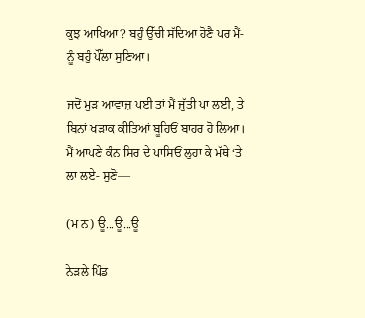ਕੁਝ ਆਖਿਆ? ਬਹੁੰ ਉੱਚੀ ਸੱਦਿਆ ਹੋਣੈ ਪਰ ਮੈਂ-ਨੂੰ ਬਹੁੰ ਪੌੱਲਾ ਸੁਣਿਆ।

ਜਦੋਂ ਮੁੜ ਆਵਾਜ਼ ਪਈ ਤਾਂ ਮੈਂ ਜੁੱਤੀ ਪਾ ਲਈ, ਤੇ ਬਿਨਾਂ ਖੜਾਕ ਕੀਤਿਆਂ ਬੂਹਿਓਂ ਬਾਹਰ ਹੋ ਲਿਆ। ਮੈਂ ਆਪਣੇ ਕੰਨ ਸਿਰ ਦੇ ਪਾਸਿਓਂ ਲੁਹਾ ਕੇ ਮੱਥੇ ‘ਤੇ ਲਾ ਲਏ- ਸੁਣੋ—

(ਮ ਨ) ਊ...ਊ...ਊ

ਨੇੜਲੇ ਪਿੰਡ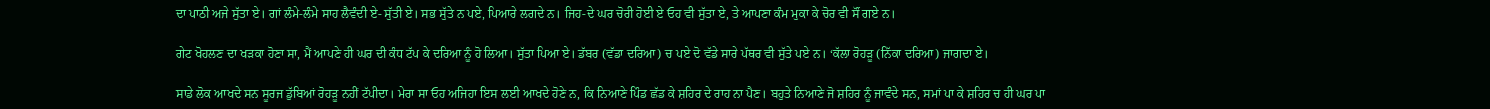ਦਾ ਪਾਠੀ ਅਜੇ ਸੁੱਤਾ ਏ। ਗਾਂ ਲੰਮੇ-ਲੰਮੇ ਸਾਹ ਲੈਵੰਦੀ ਏ- ਸੁੱਤੀ ਏ। ਸਭ ਸੁੱਤੇ ਨ ਪਏ, ਪਿਆਰੇ ਲਗਦੇ ਨ। ਜਿਹ-ਦੇ ਘਰ ਚੋਰੀ ਹੋਈ ਏ ਓਹ ਵੀ ਸੁੱਤਾ ਏ, ਤੇ ਆਪਣਾ ਕੰਮ ਮੁਕਾ ਕੇ ਚੋਰ ਵੀ ਸੌਂ ਗਏ ਨ।

ਗੇਟ ਖੋਹਲਣ ਦਾ ਖੜਕਾ ਹੋਣਾ ਸਾ, ਮੈਂ ਆਪਣੇ ਹੀ ਘਰ ਦੀ ਕੰਧ ਟੱਪ ਕੇ ਦਰਿਆ ਨੂੰ ਹੋ ਲਿਆ। ਸੁੱਤਾ ਪਿਆ ਏ। ਡੱਬਰ (ਵੱਡਾ ਦਰਿਆ) ਚ ਪਏ ਦੋ ਵੱਡੇ ਸਾਰੇ ਪੱਥਰ ਵੀ ਸੁੱਤੇ ਪਏ ਨ। ‘ਕੱਲਾ ਰੋਹੜੂ (ਨਿੱਕਾ ਦਰਿਆ) ਜਾਗਦਾ ਏ।

ਸਾਡੇ ਲੋਕ ਆਖਦੇ ਸਨ ਸੂਰਜ ਡੁੱਬਿਆਂ ਰੋਹੜੂ ਨਹੀਂ ਟੱਪੀਦਾ। ਮੇਰਾ ਸਾ ਓਹ ਅਜਿਹਾ ਇਸ ਲਈ ਆਖਦੇ ਹੋਣੇ ਨ, ਕਿ ਨਿਆਣੇ ਪਿੰਡ ਛੱਡ ਕੇ ਸ਼ਹਿਰ ਦੇ ਰਾਹ ਨਾ ਪੈਣ। ਬਹੁਤੇ ਨਿਆਣੇ ਜੋ ਸ਼ਹਿਰ ਨੂੰ ਜਾਵੰਦੇ ਸਨ, ਸਮਾਂ ਪਾ ਕੇ ਸ਼ਹਿਰ ਚ ਹੀ ਘਰ ਪਾ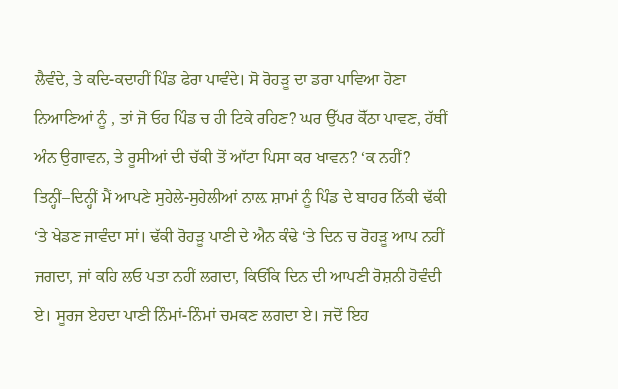ਲੈਵੰਦੇ, ਤੇ ਕਦਿ-ਕਦਾਹੀਂ ਪਿੰਡ ਫੇਰਾ ਪਾਵੰਦੇ। ਸੋ ਰੋਹੜੂ ਦਾ ਡਰਾ ਪਾਵਿਆ ਹੋਣਾ ਨਿਆਣਿਆਂ ਨੂੰ , ਤਾਂ ਜੋ ਓਹ ਪਿੰਡ ਚ ਹੀ ਟਿਕੇ ਰਹਿਣ? ਘਰ ਉੱਪਰ ਕੋੱਠਾ ਪਾਵਣ, ਹੱਥੀਂ ਅੰਨ ਉਗਾਵਨ, ਤੇ ਰੂਸੀਆਂ ਦੀ ਚੱਕੀ ਤੋਂ ਆੱਟਾ ਪਿਸਾ ਕਰ ਖਾਵਨ? ‘ਕ ਨਹੀਂ? ਤਿਨ੍ਹੀਂ–ਦਿਨ੍ਹੀਂ ਮੈਂ ਆਪਣੇ ਸੁਹੇਲੇ-ਸੁਹੇਲੀਆਂ ਨਾਲ਼ ਸ਼ਾਮਾਂ ਨੂੰ ਪਿੰਡ ਦੇ ਬਾਹਰ ਨਿੱਕੀ ਢੱਕੀ ‘ਤੇ ਖੇਡਣ ਜਾਵੰਦਾ ਸਾਂ। ਢੱਕੀ ਰੋਹੜੂ ਪਾਣੀ ਦੇ ਐਨ ਕੰਢੇ ‘ਤੇ ਦਿਨ ਚ ਰੋਹੜੂ ਆਪ ਨਹੀਂ ਜਗਦਾ, ਜਾਂ ਕਹਿ ਲਓ ਪਤਾ ਨਹੀਂ ਲਗਦਾ, ਕਿਓਂਕਿ ਦਿਨ ਦੀ ਆਪਣੀ ਰੋਸ਼ਨੀ ਹੋਵੰਦੀ ਏ। ਸੂਰਜ ਏਹਦਾ ਪਾਣੀ ਨਿੰਮਾਂ-ਨਿੰਮਾਂ ਚਮਕਣ ਲਗਦਾ ਏ। ਜਦੋਂ ਇਹ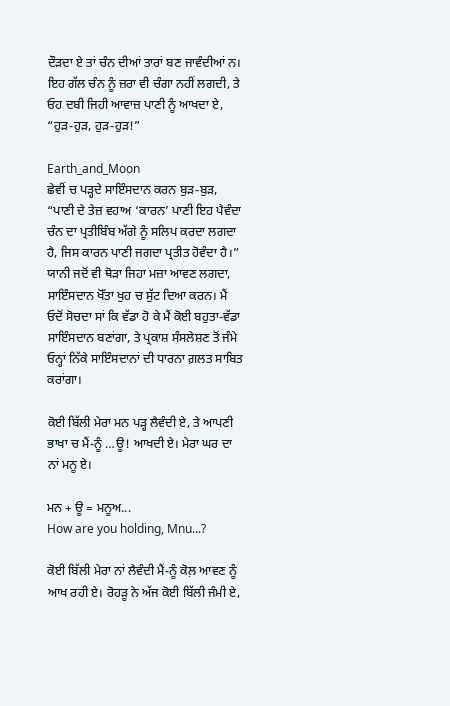ਦੌੜਦਾ ਏ ਤਾਂ ਚੰਨ ਦੀਆਂ ਤਾਰਾਂ ਬਣ ਜਾਵੰਦੀਆਂ ਨ। ਇਹ ਗੱਲ ਚੰਨ ਨੂੰ ਜ਼ਰਾ ਵੀ ਚੰਗਾ ਨਹੀਂ ਲਗਦੀ, ਤੇ ਓਹ ਦਬੀ ਜਿਹੀ ਆਵਾਜ਼ ਪਾਣੀ ਨੂੰ ਆਖਦਾ ਏ, “ਹੁੜ-ਹੁੜ, ਹੁੜ-ਹੁੜ!”

Earth_and_Moon
ਛੇਵੀਂ ਚ ਪੜ੍ਹਦੇ ਸਾਇੰਸਦਾਨ ਕਰਨ ਬੁੜ-ਬੁੜ, “ਪਾਣੀ ਦੇ ਤੇਜ਼ ਵਹਾਅ ‘ਕਾਰਨ’ ਪਾਣੀ ਇਹ ਪੈਵੰਦਾ ਚੰਨ ਦਾ ਪ੍ਰਤੀਬਿੰਬ ਅੱਗੇ ਨੂੰ ਸਲਿਪ ਕਰਦਾ ਲਗਦਾ ਹੈ, ਜਿਸ ਕਾਰਨ ਪਾਣੀ ਜਗਦਾ ਪ੍ਰਤੀਤ ਹੋਵੰਦਾ ਹੈ।” ਯਾਨੀ ਜਦੋਂ ਵੀ ਥੋੜਾ ਜਿਹਾ ਮਜ਼ਾ ਆਵਣ ਲਗਦਾ, ਸਾਇੰਸਦਾਨ ਖੋੱਤਾ ਖੁਹ ਚ ਸੁੱਟ ਦਿਆ ਕਰਨ। ਮੈਂ ਓਦੋਂ ਸੋਚਦਾ ਸਾਂ ਕਿ ਵੱਡਾ ਹੋ ਕੇ ਮੈਂ ਕੋਈ ਬਹੁਤਾ-ਵੱਡਾ ਸਾਇੰਸਦਾਨ ਬਣਾਂਗਾ, ਤੇ ਪ੍ਰਕਾਸ਼ ਸੰਸਲੇਸ਼ਣ ਤੋਂ ਜੰਮੇ ਓਨ੍ਹਾਂ ਨਿੱਕੇ ਸਾਇੰਸਦਾਨਾਂ ਦੀ ਧਾਰਨਾ ਗ਼ਲਤ ਸਾਬਿਤ ਕਰਾਂਗਾ।

ਕੋਈ ਬਿੱਲੀ ਮੇਰਾ ਮਨ ਪੜ੍ਹ ਲੈਵੰਦੀ ਏ, ਤੇ ਆਪਣੀ ਭਾਖਾ ਚ ਮੈਂ-ਨੂੰ …ਊ! ਆਖਦੀ ਏ। ਮੇਰਾ ਘਰ ਦਾ ਨਾਂ ਮਨੂ ਏ।

ਮਨ + ਊ = ਮਨੂਅ...
How are you holding, Mnu...?

ਕੋਈ ਬਿੱਲੀ ਮੇਰਾ ਨਾਂ ਲੈਵੰਦੀ ਮੈਂ-ਨੂੰ ਕੋਲ਼ ਆਵਣ ਨੂੰ ਆਖ ਰਹੀ ਏ। ਰੋਹੜੂ ਨੇ ਅੱਜ ਕੋਈ ਬਿੱਲੀ ਜੰਮੀ ਏ,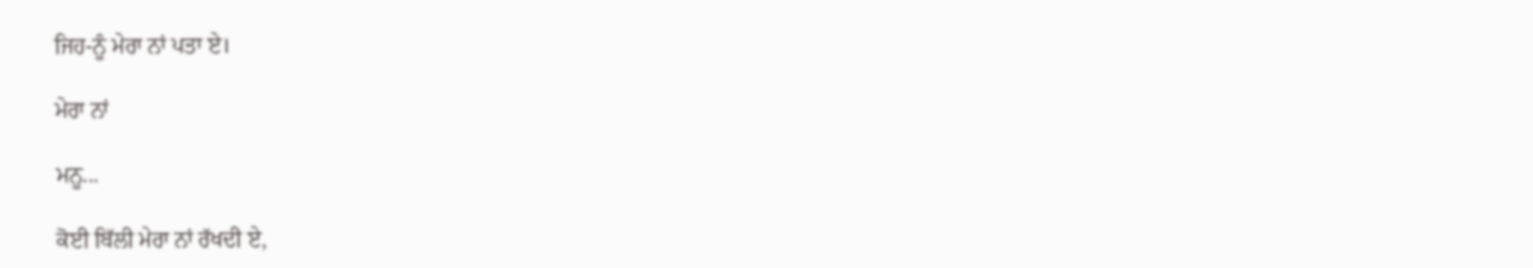ਜਿਹ-ਨੂੰ ਮੇਰਾ ਨਾਂ ਪਤਾ ਏ।

ਮੇਰਾ ਨਾਂ

ਮਨੂ...

ਕੋਈ ਬਿੱਲੀ ਮੇਰਾ ਨਾਂ ਰੱਖਦੀ ਏ,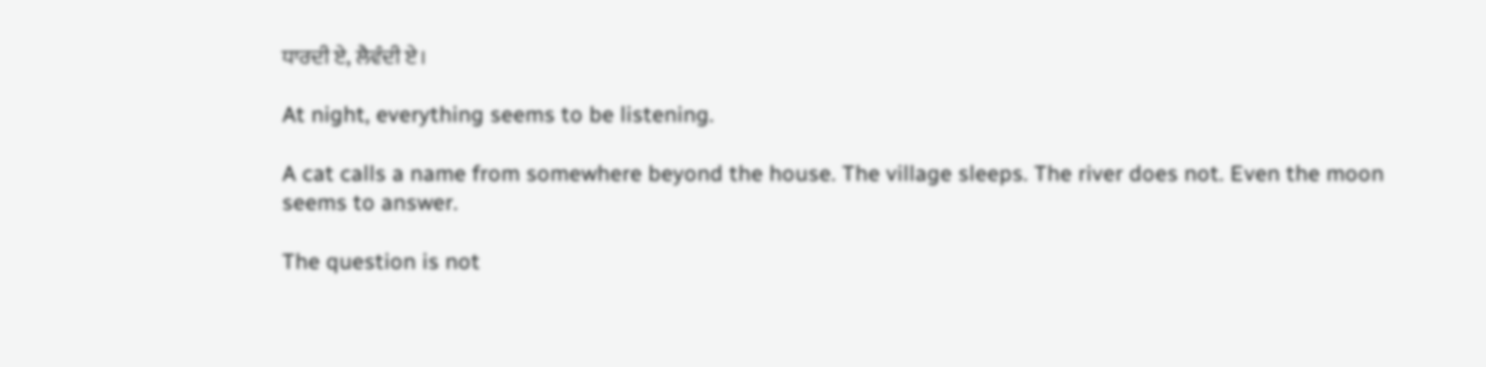ਧਾਰਦੀ ਏ, ਲੈਵੰਦੀ ਏ।

At night, everything seems to be listening.

A cat calls a name from somewhere beyond the house. The village sleeps. The river does not. Even the moon seems to answer.

The question is not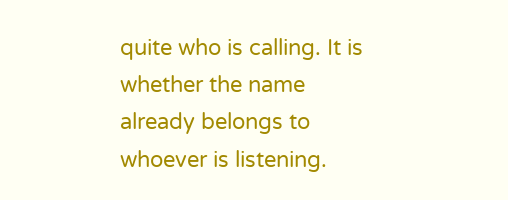quite who is calling. It is whether the name already belongs to whoever is listening.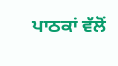ਪਾਠਕਾਂ ਵੱਲੋਂ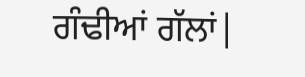ਗੰਢੀਆਂ ਗੱਲਾਂ|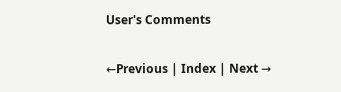User's Comments

←Previous | Index | Next →